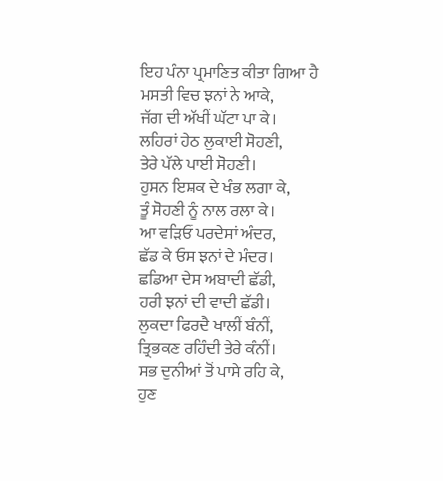ਇਹ ਪੰਨਾ ਪ੍ਰਮਾਣਿਤ ਕੀਤਾ ਗਿਆ ਹੈ
ਮਸਤੀ ਵਿਚ ਝਨਾਂ ਨੇ ਆਕੇ,
ਜੱਗ ਦੀ ਅੱਖੀਂ ਘੱਟਾ ਪਾ ਕੇ।
ਲਹਿਰਾਂ ਹੇਠ ਲੁਕਾਈ ਸੋਹਣੀ,
ਤੇਰੇ ਪੱਲੇ ਪਾਈ ਸੋਹਣੀ।
ਹੁਸਨ ਇਸ਼ਕ ਦੇ ਖੰਭ ਲਗਾ ਕੇ,
ਤੂੰ ਸੋਹਣੀ ਨੂੰ ਨਾਲ ਰਲਾ ਕੇ।
ਆ ਵੜਿਓਂ ਪਰਦੇਸਾਂ ਅੰਦਰ,
ਛੱਡ ਕੇ ਓਸ ਝਨਾਂ ਦੇ ਮੰਦਰ।
ਛਡਿਆ ਦੇਸ ਅਬਾਦੀ ਛੱਡੀ,
ਹਰੀ ਝਨਾਂ ਦੀ ਵਾਦੀ ਛੱਡੀ।
ਲੁਕਦਾ ਫਿਰਦੈ ਖਾਲੀਂ ਬੰਨੀਂ,
ਤ੍ਰਿਭਕਣ ਰਹਿੰਦੀ ਤੇਰੇ ਕੰਨੀਂ।
ਸਭ ਦੁਨੀਆਂ ਤੋਂ ਪਾਸੇ ਰਹਿ ਕੇ,
ਹੁਣ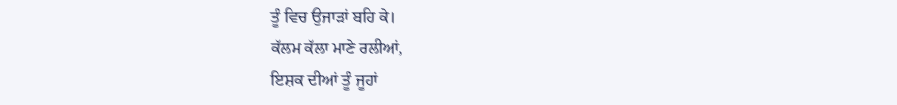ਤੂੰ ਵਿਚ ਉਜਾੜਾਂ ਬਹਿ ਕੇ।
ਕੱਲਮ ਕੱਲਾ ਮਾਣੇ ਰਲੀਆਂ,
ਇਸ਼ਕ ਦੀਆਂ ਤੂੰ ਜੂਹਾਂ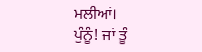ਮਲੀਆਂ।
ਪੁੰਨੂੰ! ਜਾਂ ਤੂੰ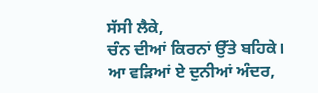ਸੱਸੀ ਲੈਕੇ,
ਚੰਨ ਦੀਆਂ ਕਿਰਨਾਂ ਉੱਤੇ ਬਹਿਕੇ।
ਆ ਵੜਿਆਂ ਏ ਦੁਨੀਆਂ ਅੰਦਰ,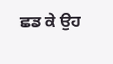ਛਡ ਕੇ ਉਹ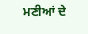ਮਣੀਆਂ ਦੇ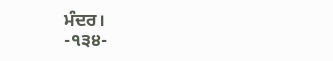ਮੰਦਰ।
-੧੩੪-